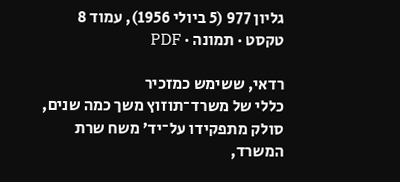גליון 977 (5 ביולי 1956), עמוד 8
טקסט · תמונה · PDF

רדאי, ששימש כמזכיר
כללי של משרד־תוזוץ משך כמה שנים, סולק מתפקידו על־יד׳ משח שרת
המשרד,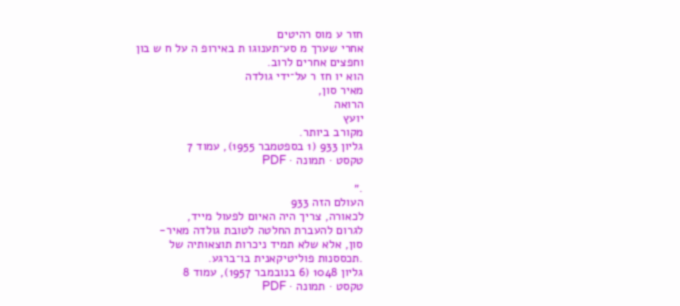חזר ע מוס רהיטים
אחרי שערך מ סע־תענוגו ת באירופ ה על ח ש בון
וחפצים אחרים לרוב.
הוא יו חז ר על־ידי גולדה
מאיר סון,
הרואה
יועץ
מקורב ביותר.
גליון 933 (1 בספטמבר 1955), עמוד 7
טקסט · תמונה · PDF

.״
העולם הזה 933
לכאורה, צריך היה האיום לפעול מייד,
לגרום להעברת החלטה לטובת גולדה מאיר-
סון, אלא שלא תמיד ניכרות תוצאותיה של
.תכססנות פוליטיקאנית בו־ברגע.
גליון 1048 (6 בנובמבר 1957), עמוד 8
טקסט · תמונה · PDF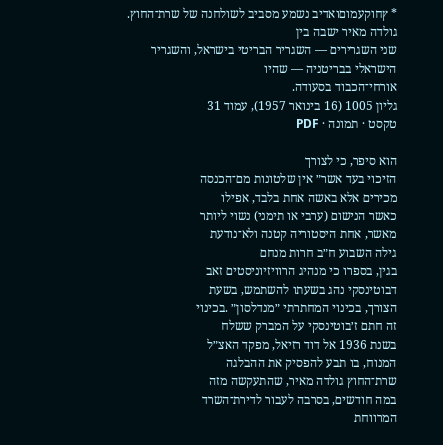* ץחוקעמוםואדיב נשמע מסביב לשולחנה של שרת־החוץ. גולדה מאיר ישבה בין
שני השגרירים — השגריר הבריטי בישראל, והשגריר הישראלי בבריטניה — שהיו
אורחי־הכבוד בסעודה.
גליון 1005 (16 בינואר 1957), עמוד 31
טקסט · תמונה · PDF

הוא סיפר, כי לצורך
הזיכוי בעד אשר״ אין שלטונות מם־הכנסה
מכירים אלא באשה אחת בלבד, אפילו
כאשר הנישום (ערבי או תימני) נשוי ליותר
מאשר, אחת היסטוריה קטנה ולא־נודעת
גילה השבוע ח״ב חרות מנחם
בגין, בספרו כי מנהיג הרוויזיוניסטים זאב
דבוטינסקי נהג בשעתו להשתמש, בשעת
הצורך, בכינוי המחתרתי ״מנדלסון״ .בכינוי
זה חתם ז׳בוטינסקי על המברק ששלח
בשנת 1936 אל דוד רזיאל, מפקד האצ״ל
המנוח, בו תבע להפסיק את ההבלגה
שרת־החוץ גולדה מאיר, שהתעקשה מזה
במה חודשים, בסרבה לעבור לדירת־השרד
המרווחת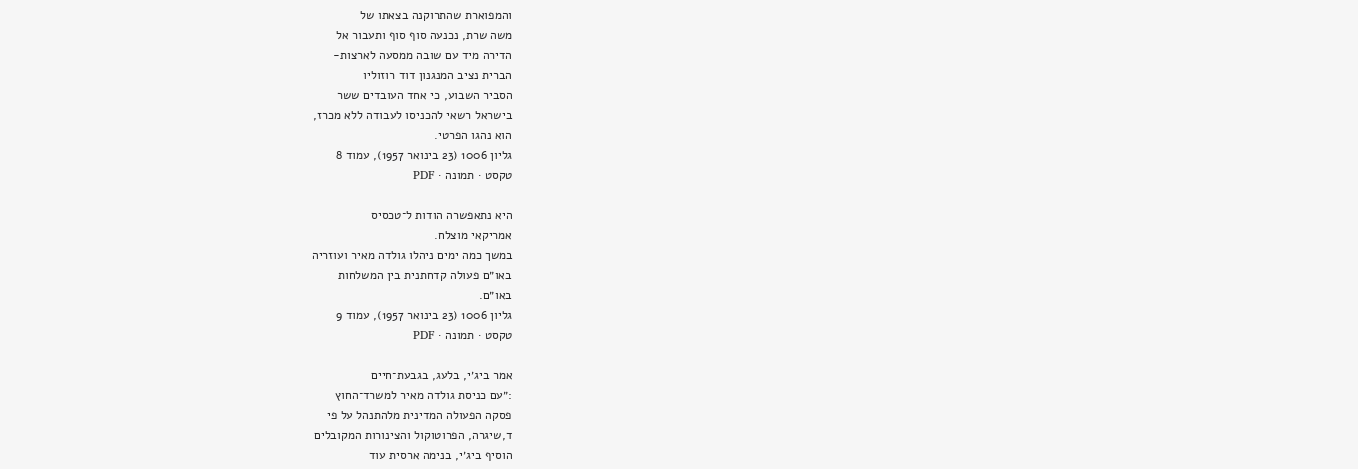והמפוארת שהתרוקנה בצאתו של
משה שרת, נכנעה סוף סוף ותעבור אל
הדירה מיד עם שובה ממסעה לארצות-
הברית נציב המנגנון דוד רוזוליו
הסביר השבוע, כי אחד העובדים ששר
בישראל רשאי להכניסו לעבודה ללא מכרז,
הוא נהגו הפרטי.
גליון 1006 (23 בינואר 1957), עמוד 8
טקסט · תמונה · PDF

היא נתאפשרה הודות ל־טכסיס
אמריקאי מוצלח.
במשך כמה ימים ניהלו גולדה מאיר ועוזריה
באו״ם פעולה קדחתנית בין המשלחות
באו״ם.
גליון 1006 (23 בינואר 1957), עמוד 9
טקסט · תמונה · PDF

אמר ביג׳י, בלעג, בגבעת־חיים
:״עם כניסת גולדה מאיר למשרד־החוץ
פסקה הפעולה המדינית מלהתנהל על פי
ד,שיגרה, הפרוטוקול והצינורות המקובלים
הוסיף ביג׳י, בנימה ארסית עוד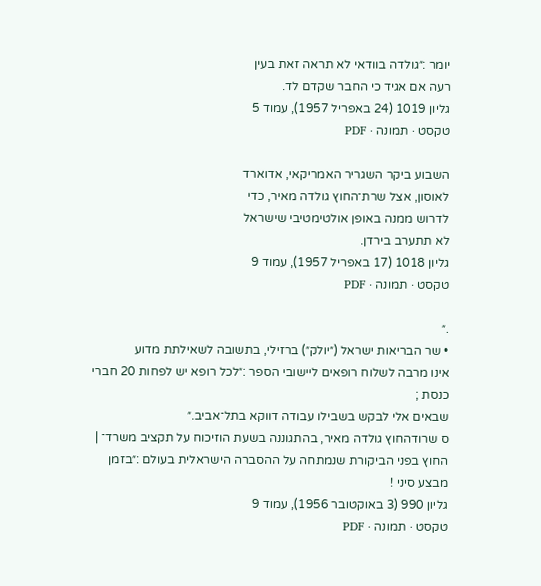יומר :״גולדה בוודאי לא תראה זאת בעין
רעה אם אגיד כי החבר שקדם לד.
גליון 1019 (24 באפריל 1957), עמוד 5
טקסט · תמונה · PDF

השבוע ביקר השגריר האמריקאי, אדוארד
לאוסון, אצל שרת־החוץ גולדה מאיר, כדי
לדרוש ממנה באופן אולטימטיבי שישראל
לא תתערב בירדן.
גליון 1018 (17 באפריל 1957), עמוד 9
טקסט · תמונה · PDF

.״
• שר הבריאות ישראל (״יולק״) ברזילי, בתשובה לשאילתת מדוע
אינו מרבה לשלוח רופאים ליישובי הספר :״לכל רופא יש לפחות 20 חברי כנסת ;
שבאים אלי לבקש בשבילו עבודה דווקא בתל־אביב.״
ס שרודהחוץ גולדה מאיר, בהתגוננה בשעת הוזיכוח על תקציב משרד־ |
החוץ בפני הביקורת שנמתחה על ההסברה הישראלית בעולם :״בזמן מבצע סיני !
גליון 990 (3 באוקטובר 1956), עמוד 9
טקסט · תמונה · PDF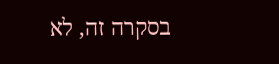בסקרה זה, לא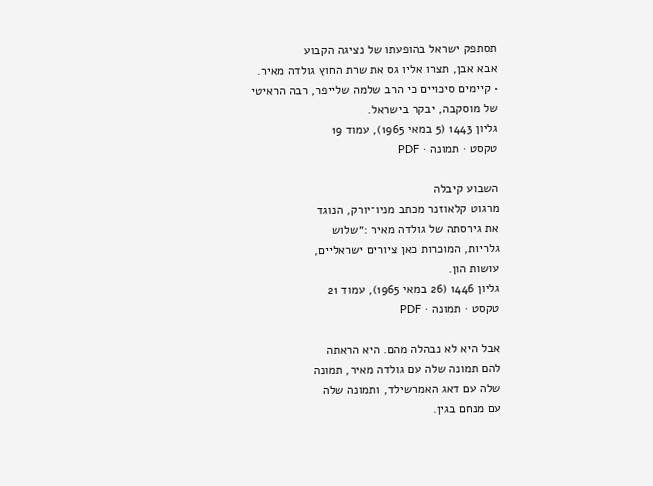תסתפק ישראל בהופעתו של נציגה הקבוע
אבא אבן, תצרו אליו גס את שרת החוץ גולדה מאיר.
• קיימים סיכויים כי הרב שלמה שלייפר, רבה הראיטי
של מוסקבה, יבקר בישראל.
גליון 1443 (5 במאי 1965), עמוד 19
טקסט · תמונה · PDF

השבוע קיבלה
מרגוט קלאוזנר מכתב מניו־יורק, הנוגד
את גירסתה של גולדה מאיר :״שלוש
גלריות, המוכרות כאן ציורים ישראליים,
עושות הון.
גליון 1446 (26 במאי 1965), עמוד 21
טקסט · תמונה · PDF

אבל היא לא נבהלה מהם. היא הראתה
להם תמונה שלה עם גולדה מאיר, תמונה
שלה עם דאג האמרשילד, ותמונה שלה
עם מנחם בגין.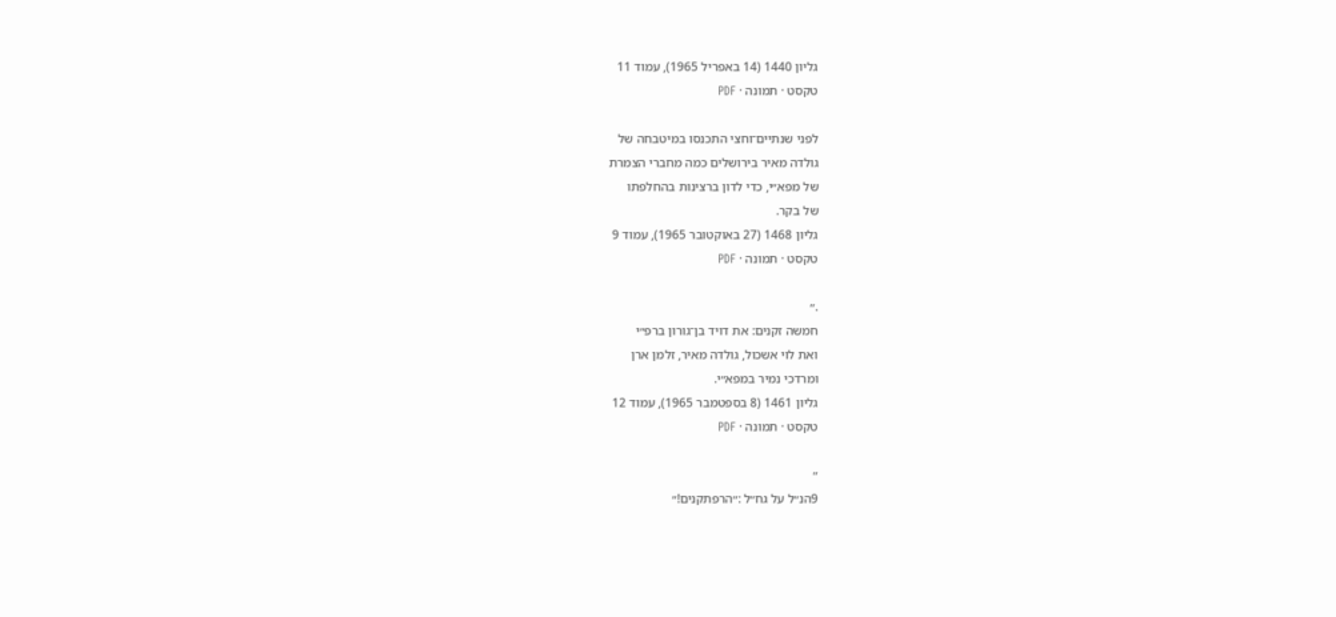גליון 1440 (14 באפריל 1965), עמוד 11
טקסט · תמונה · PDF

לפני שנתיים־וחצי התכנסו במיטבחה של
גולדה מאיר בירושלים כמה מחברי הצמרת
של מפא״י, כדי לדון ברצינות בהחלפתו
של בקר.
גליון 1468 (27 באוקטובר 1965), עמוד 9
טקסט · תמונה · PDF

.״
חמשה זקנים: את דויד בן־גורון ברפ״י
ואת לוי אשכול, גולדה מאיר, זלמן ארן
ומרדכי נמיר במפא״י.
גליון 1461 (8 בספטמבר 1965), עמוד 12
טקסט · תמונה · PDF

״
9הנ״ל על גח״ל :״הרפתקנים!״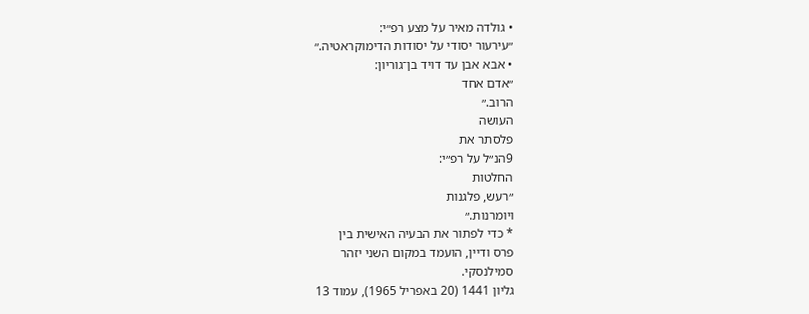• גולדה מאיר על מצע רפ״י:
״עירעור יסודי על יסודות הדימוקראטיה.״
• אבא אבן עד דויד בן־גוריון:
״אדם אחד
הרוב.״
העושה
פלסתר את
9הנ״ל על רפ״י:
החלטות
״רעש, פלגנות
ויומרנות.״
* כדי לפתור את הבעיה האישית בין
פרס ודיין, הועמד במקום השני יזהר
סמילנסקי.
גליון 1441 (20 באפריל 1965), עמוד 13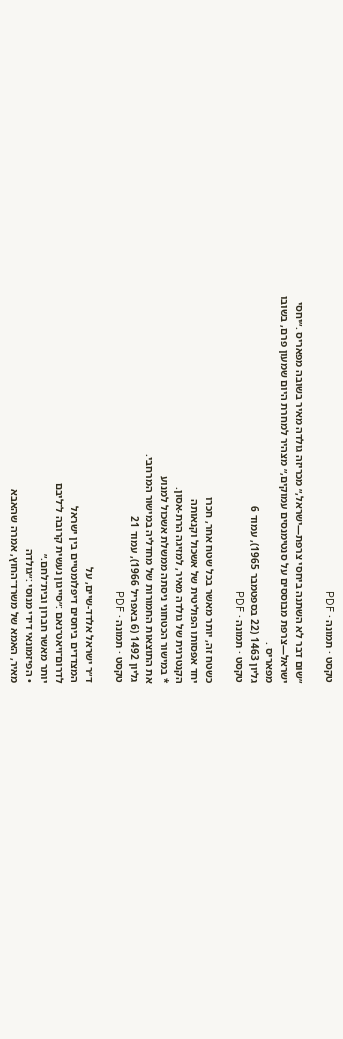טקסט · תמונה · PDF

״שום דבר לא השתנה ביחסי צרפת—ישראל,״ מכריזה גולדה מאיר בשובה מפאריס .״יחסי
ישראל—צרפת מבוססים על סנטימנסים עמוקים,״ מצהיר למחרת היום שמעון פרם, בשובו
מפאריס .
גליון 1463 (22 בספטמבר 1965), עמוד 6
טקסט · תמונה · PDF

כשטח זה, יותר מאשר בכל שטח אחר, חכרו
יחד אפסותו הפוליטית של אשכול וקנאותה
הקנטרנית של גולדה מאיר, למזיגה הרת-אסון.
* במישור הכטחוני ניסתה ממשלת אשכול למנוע
את התוצאות החמורות של מחדליה במישור המרחבי.
גליון 1492 (6 באפריל 1966), עמוד 21
טקסט · תמונה · PDF

ד״ר ישראל אלדד-שיים, על
המצדדים ביחסים דיפלומטיים בין ישראל
לדרום־ויאט־נאם :״סייגון נעשית קרובה ל־ליבם
יותר מאשר חברון ובית־לחם.״
• הפיזמונאי דידי מנוסי :״גולדה
מאיר, האמא של משרד־החוץ, אמרה שהאבא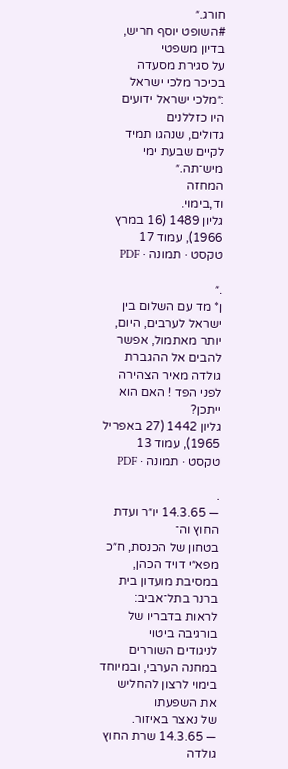חורג.״
#השופט יוסף חריש, בדיון משפטי
על סגירת מסעדה בכיכר מלכי ישראל
:״מלכי ישראל ידועים היו כזללנים
גדולים, שנהגו תמיד לקיים שבעת ימי מיש־תה.״
המחזה
וד,בימוי.
גליון 1489 (16 במרץ 1966), עמוד 17
טקסט · תמונה · PDF

.״
ן* מד עם השלום בין ישראל לערבים, היום, יותר מאתמול, אפשר להבים אל ההגברת
גולדה מאיר הצהירה לפני הפד ! האם הוא ייתכן?
גליון 1442 (27 באפריל 1965), עמוד 13
טקסט · תמונה · PDF

.
— 14.3.65 יו״ר ועדת החוץ וה־
בטחון של הכנסת, ח״כ מפא״י דויד הכהן,
במסיבת מועדון בית ברנר בתל־אביב:
לראות בדבריו של בורגיבה ביטוי
לניגודים השוררים במחנה הערבי, ובמיוחד
בימוי לרצון להחליש את השפעתו
של נאצר באיזור.
— 14.3.65 שרת החוץ גולדה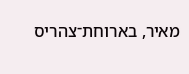מאיר, בארוחת־צהריס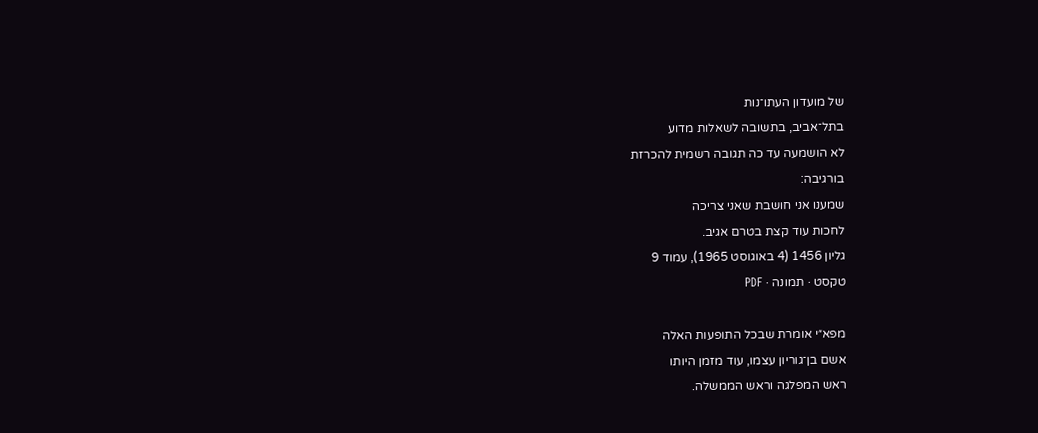של מועדון העתו־נות
בתל־אביב, בתשובה לשאלות מדוע
לא הושמעה עד כה תגובה רשמית להכרזת
בורגיבה:
שמענו אני חושבת שאני צריכה
לחכות עוד קצת בטרם אגיב.
גליון 1456 (4 באוגוסט 1965), עמוד 9
טקסט · תמונה · PDF

מפא״י אומרת שבכל התופעות האלה
אשם בן־גוריון עצמו, עוד מזמן היותו
ראש המפלגה וראש הממשלה.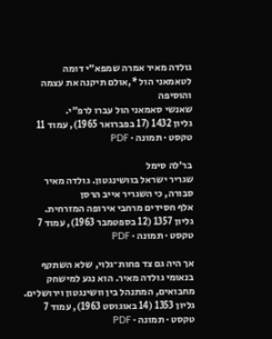גולדה מאיר אמרה שמפא״י דומה
לטאמאני הול *,אולם תיקנה את עצמה והוסיפה
שאנשי סאמאני הול עברו לרפ״י.
גליון 1432 (17 בפברואר 1965), עמוד 11
טקסט · תמונה · PDF

בר׳לה סימל
שגריר ישראל בוושינגטון. גולדה מאיר סבורה, כי השגריר אייב הרסן
אלף חסידים מרחבי אירופה המזרחית.
גליון 1357 (12 בספטמבר 1963), עמוד 7
טקסט · תמונה · PDF

אך היה גם צד פחות־גלוי, שלא השתקף
בנאומי גולדה מאיר. הוא נגע למישחק
מחבואים, המתנהל בין וושינגטון וירושלים.
גליון 1353 (14 באוגוסט 1963), עמוד 7
טקסט · תמונה · PDF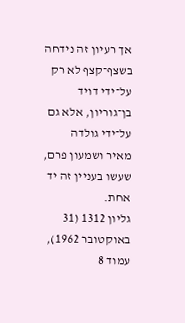אך רעיון זה נידחה בשצף־קצף לא רק על־ידי דויד בן־גוריון, אלא גם על־ידי גולדה
מאיר ושמעון פרם, שעשו בעניין זה יד אחת.
גליון 1312 (31 באוקטובר 1962), עמוד 8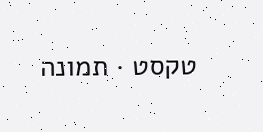טקסט · תמונה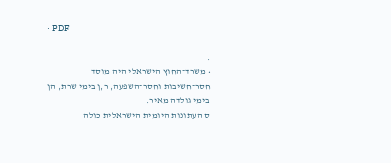· PDF

.
• משרד־החוץ הישראלי היה מוסד חסר־חשיבות וחסר־השפעה, ר,ן בימי שרת, הן
בימי גולדה מאיר.
ס העתונות היומית הישראלית כולה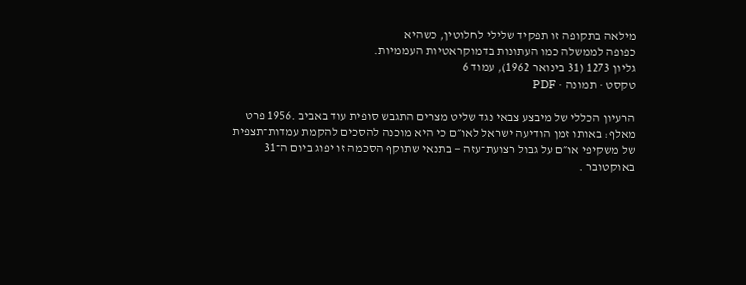מילאה בתקופה זו תפקיד שלילי לחלוטין, כשהיא
כפופה לממשלה כמו העתונות בדמוקראטיות העממיות.
גליון 1273 (31 בינואר 1962), עמוד 6
טקסט · תמונה · PDF

הרעיון הכללי של מיבצע צבאי נגד שליט מצרים התגבש סופית עוד באביב .1956 פרט
מאלף: באותו זמן הודיעה ישראל לאו״ם כי היא מוכנה להסכים להקמת עמדות־תצפית
של משקיפי או״ם על גבול רצועת־עזה — בתנאי שתוקף הסכמה זו יפוג ביום ה־31
באוקטובר .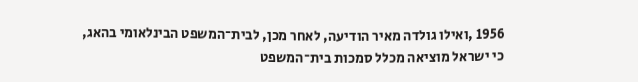1956 ,ואילו גולדה מאיר הודיעה, לאחר מכן, לבית־המשפט הבינלאומי בהאג,
כי ישראל מוציאה מכלל סמכות בית־המשפט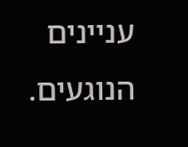עניינים הנוגעים.